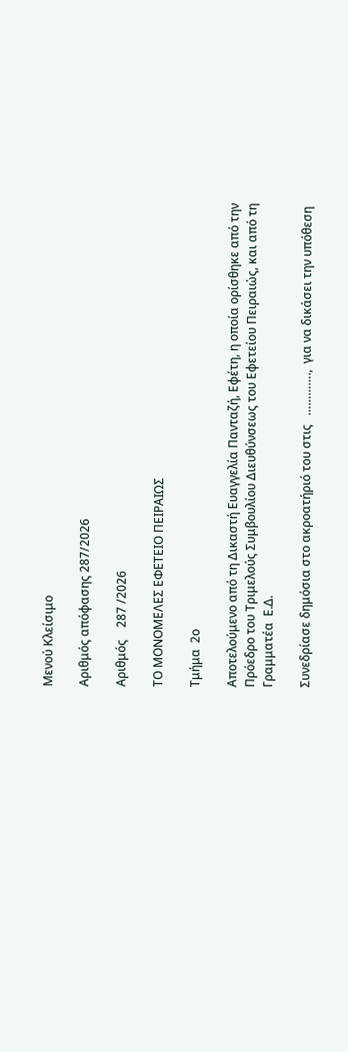Μενού Κλείσιμο

Αριθμός απόφασης 287/2026

Αριθμός    287 /2026

ΤΟ ΜΟΝΟΜΕΛΕΣ ΕΦΕΤΕΙΟ ΠΕΙΡΑΙΩΣ

Τμήμα  2ο

Αποτελούμενο από τη Δικαστή Ευαγγελία Πανταζή, Εφέτη, η οποία ορίσθηκε από την Πρόεδρο του Τριμελούς Συμβουλίου Διευθύνσεως του Εφετείου Πειραιώς, και από τη Γραμματέα  Ε.Δ.

Συνεδρίασε δημόσια στο ακροατήριό του στις   ………….,  για να δικάσει την υπόθεση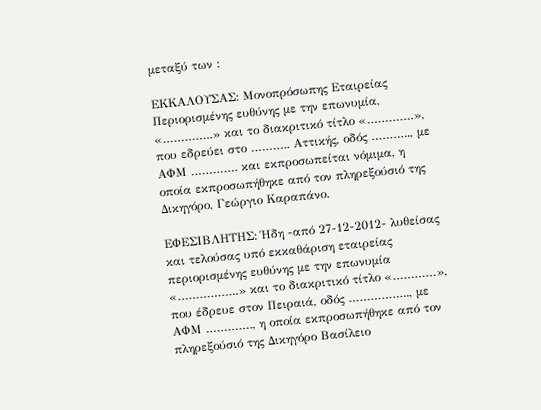μεταξύ των :

ΕΚΚΑΛΟΥΣΑΣ: Μονοπρόσωπης Εταιρείας Περιορισμένης ευθύνης με την επωνυμία, «…………..» και το διακριτικό τίτλο «………….», που εδρεύει στο ……….. Αττικής, οδός ……….., με ΑΦΜ …………. και εκπροσωπείται νόμιμα, η οποία εκπροσωπήθηκε από τον πληρεξούσιό της Δικηγόρο, Γεώργιο Καραπάνο.

ΕΦΕΣΙΒΛΗΤΗΣ: Ήδη -από 27-12-2012- λυθείσας και τελούσας υπό εκκαθάριση εταιρείας περιορισμένης ευθύνης με την επωνυμία «……………..» και το διακριτικό τίτλο «…………», που έδρευε στον Πειραιά, οδός …………….., με ΑΦΜ …………., η οποία εκπροσωπήθηκε από τον πληρεξούσιό της Δικηγόρο Βασίλειο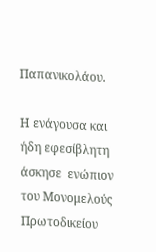Παπανικολάου.

Η ενάγουσα και ήδη εφεσίβλητη άσκησε  ενώπιον του Μονομελούς Πρωτοδικείου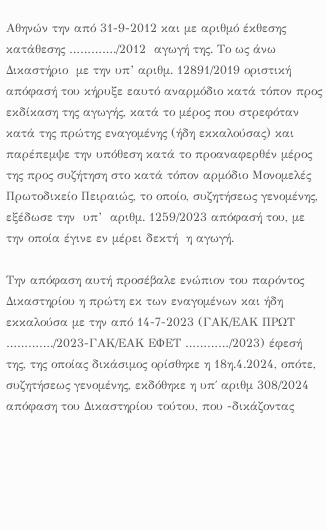Αθηνών την από 31-9-2012 και με αριθμό έκθεσης κατάθεσης …………./2012  αγωγή της. Το ως άνω Δικαστήριο  με την υπ’ αριθμ. 12891/2019 οριστική απόφασή του κήρυξε εαυτό αναρμόδιο κατά τόπον προς εκδίκαση της αγωγής, κατά το μέρος που στρεφόταν κατά της πρώτης εναγομένης (ήδη εκκαλούσας) και παρέπεμψε την υπόθεση κατά το προαναφερθέν μέρος της προς συζήτηση στο κατά τόπον αρμόδιο Μονομελές Πρωτοδικείο Πειραιώς, το οποίο, συζητήσεως γενομένης, εξέδωσε την  υπ’  αριθμ. 1259/2023 απόφασή του, με την οποία έγινε εν μέρει δεκτή  η αγωγή.

Την απόφαση αυτή προσέβαλε ενώπιον του παρόντος Δικαστηρίου η πρώτη εκ των εναγομένων και ήδη εκκαλούσα με την από 14-7-2023 (ΓΑΚ/ΕΑΚ ΠΡΩΤ …………./2023-ΓΑΚ/ΕΑΚ ΕΦΕΤ …………/2023) έφεσή της, της οποίας δικάσιμος ορίσθηκε η 18η.4.2024, οπότε, συζητήσεως γενομένης, εκδόθηκε η υπ΄ αριθμ 308/2024  απόφαση του Δικαστηρίου τούτου, που -δικάζοντας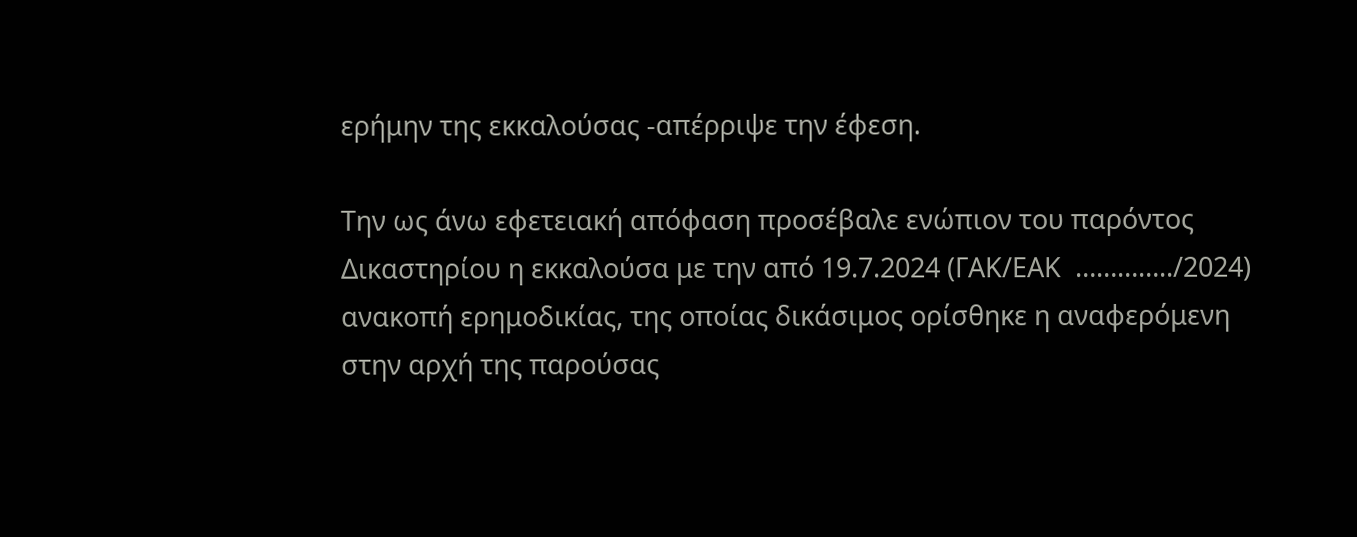ερήμην της εκκαλούσας -απέρριψε την έφεση.

Την ως άνω εφετειακή απόφαση προσέβαλε ενώπιον του παρόντος Δικαστηρίου η εκκαλούσα με την από 19.7.2024 (ΓΑΚ/ΕΑΚ  …………../2024) ανακοπή ερημοδικίας, της οποίας δικάσιμος ορίσθηκε η αναφερόμενη στην αρχή της παρούσας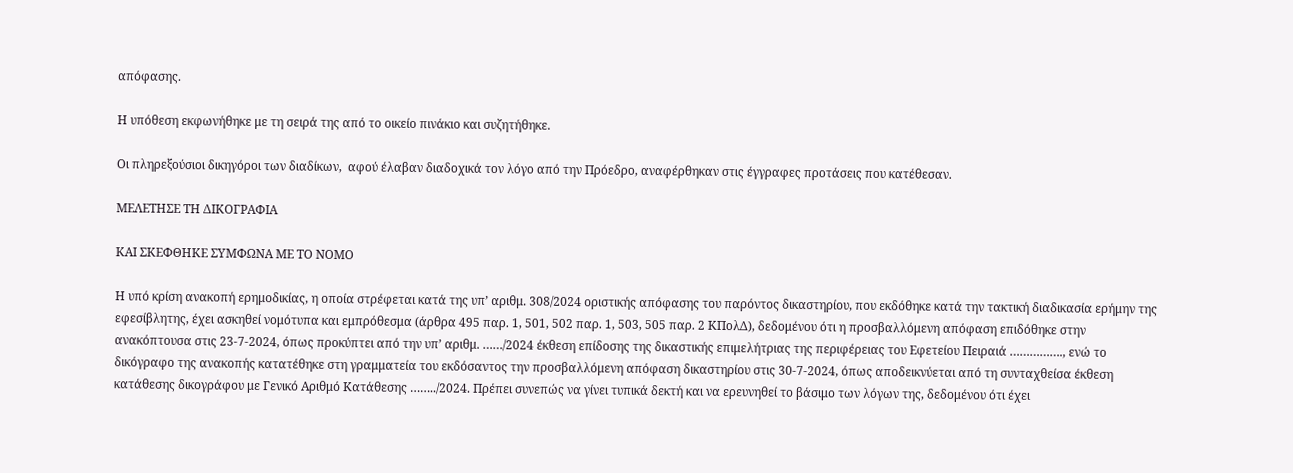απόφασης.

Η υπόθεση εκφωνήθηκε με τη σειρά της από το οικείο πινάκιο και συζητήθηκε.

Οι πληρεξούσιοι δικηγόροι των διαδίκων,  αφού έλαβαν διαδοχικά τον λόγο από την Πρόεδρο, αναφέρθηκαν στις έγγραφες προτάσεις που κατέθεσαν.

ΜΕΛΕΤΗΣΕ ΤΗ ΔΙΚΟΓΡΑΦΙΑ

ΚΑΙ ΣΚΕΦΘΗΚΕ ΣΥΜΦΩΝΑ ΜΕ ΤΟ ΝΟΜΟ

Η υπό κρίση ανακοπή ερημοδικίας, η οποία στρέφεται κατά της υπ’ αριθμ. 308/2024 οριστικής απόφασης του παρόντος δικαστηρίου, που εκδόθηκε κατά την τακτική διαδικασία ερήμην της εφεσίβλητης, έχει ασκηθεί νομότυπα και εμπρόθεσμα (άρθρα 495 παρ. 1, 501, 502 παρ. 1, 503, 505 παρ. 2 ΚΠολΔ), δεδομένου ότι η προσβαλλόμενη απόφαση επιδόθηκε στην ανακόπτουσα στις 23-7-2024, όπως προκύπτει από την υπ’ αριθμ. ……/2024 έκθεση επίδοσης της δικαστικής επιμελήτριας της περιφέρειας του Εφετείου Πειραιά ……………., ενώ το δικόγραφο της ανακοπής κατατέθηκε στη γραμματεία του εκδόσαντος την προσβαλλόμενη απόφαση δικαστηρίου στις 30-7-2024, όπως αποδεικνύεται από τη συνταχθείσα έκθεση κατάθεσης δικογράφου με Γενικό Αριθμό Κατάθεσης ……../2024. Πρέπει συνεπώς να γίνει τυπικά δεκτή και να ερευνηθεί το βάσιμο των λόγων της, δεδομένου ότι έχει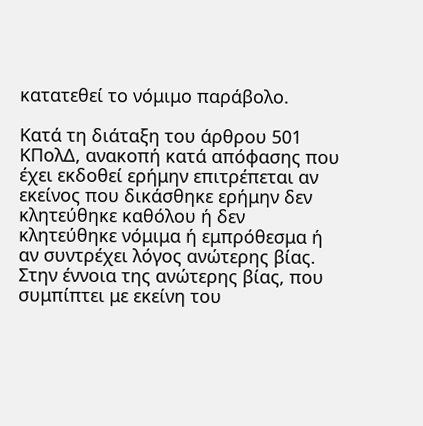κατατεθεί το νόμιμο παράβολο.

Κατά τη διάταξη του άρθρου 501 ΚΠολΔ, ανακοπή κατά απόφασης που έχει εκδοθεί ερήμην επιτρέπεται αν εκείνος που δικάσθηκε ερήμην δεν κλητεύθηκε καθόλου ή δεν κλητεύθηκε νόμιμα ή εμπρόθεσμα ή αν συντρέχει λόγος ανώτερης βίας. Στην έννοια της ανώτερης βίας, που συμπίπτει με εκείνη του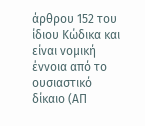άρθρου 152 του ίδιου Κώδικα και είναι νομική έννοια από το ουσιαστικό δίκαιο (ΑΠ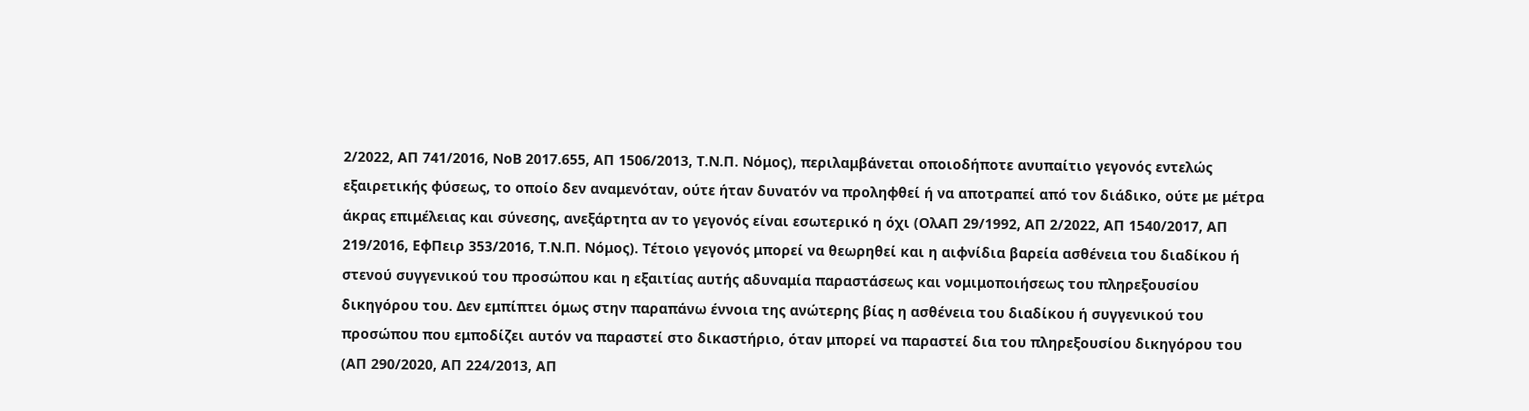2/2022, ΑΠ 741/2016, ΝοΒ 2017.655, ΑΠ 1506/2013, Τ.Ν.Π. Νόμος), περιλαμβάνεται οποιοδήποτε ανυπαίτιο γεγονός εντελώς εξαιρετικής φύσεως, το οποίο δεν αναμενόταν, ούτε ήταν δυνατόν να προληφθεί ή να αποτραπεί από τον διάδικο, ούτε με μέτρα άκρας επιμέλειας και σύνεσης, ανεξάρτητα αν το γεγονός είναι εσωτερικό η όχι (ΟλΑΠ 29/1992, ΑΠ 2/2022, ΑΠ 1540/2017, AΠ 219/2016, ΕφΠειρ 353/2016, Τ.Ν.Π. Νόμος). Τέτοιο γεγονός μπορεί να θεωρηθεί και η αιφνίδια βαρεία ασθένεια του διαδίκου ή στενού συγγενικού του προσώπου και η εξαιτίας αυτής αδυναμία παραστάσεως και νομιμοποιήσεως του πληρεξουσίου δικηγόρου του. Δεν εμπίπτει όμως στην παραπάνω έννοια της ανώτερης βίας η ασθένεια του διαδίκου ή συγγενικού του προσώπου που εμποδίζει αυτόν να παραστεί στο δικαστήριο, όταν μπορεί να παραστεί δια του πληρεξουσίου δικηγόρου του (ΑΠ 290/2020, ΑΠ 224/2013, ΑΠ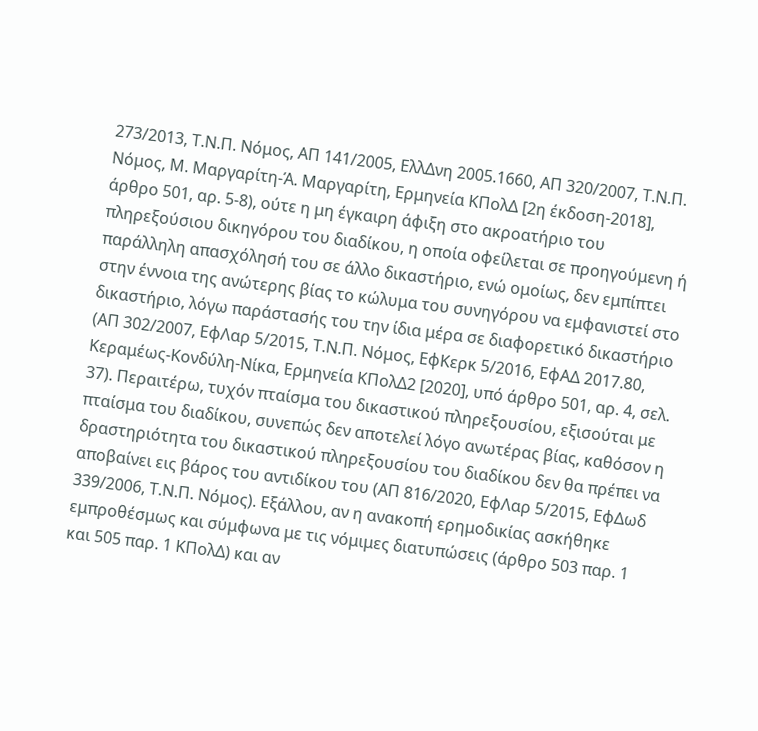273/2013, Τ.Ν.Π. Νόμος, ΑΠ 141/2005, ΕλλΔνη 2005.1660, ΑΠ 320/2007, Τ.Ν.Π. Νόμος, Μ. Μαργαρίτη-Ά. Μαργαρίτη, Ερμηνεία ΚΠολΔ [2η έκδοση-2018], άρθρο 501, αρ. 5-8), ούτε η μη έγκαιρη άφιξη στο ακροατήριο του πληρεξούσιου δικηγόρου του διαδίκου, η οποία οφείλεται σε προηγούμενη ή παράλληλη απασχόλησή του σε άλλο δικαστήριο, ενώ ομοίως, δεν εμπίπτει στην έννοια της ανώτερης βίας το κώλυμα του συνηγόρου να εμφανιστεί στο δικαστήριο, λόγω παράστασής του την ίδια μέρα σε διαφορετικό δικαστήριο (ΑΠ 302/2007, ΕφΛαρ 5/2015, Τ.Ν.Π. Νόμος, ΕφΚερκ 5/2016, ΕφΑΔ 2017.80, Κεραμέως-Κονδύλη-Νίκα, Ερμηνεία ΚΠολΔ2 [2020], υπό άρθρο 501, αρ. 4, σελ. 37). Περαιτέρω, τυχόν πταίσμα του δικαστικού πληρεξουσίου, εξισούται με πταίσμα του διαδίκου, συνεπώς δεν αποτελεί λόγο ανωτέρας βίας, καθόσον η δραστηριότητα του δικαστικού πληρεξουσίου του διαδίκου δεν θα πρέπει να αποβαίνει εις βάρος του αντιδίκου του (ΑΠ 816/2020, ΕφΛαρ 5/2015, ΕφΔωδ 339/2006, Τ.Ν.Π. Νόμος). Εξάλλου, αν η ανακοπή ερημοδικίας ασκήθηκε εμπροθέσμως και σύμφωνα με τις νόμιμες διατυπώσεις (άρθρο 503 παρ. 1 και 505 παρ. 1 ΚΠολΔ) και αν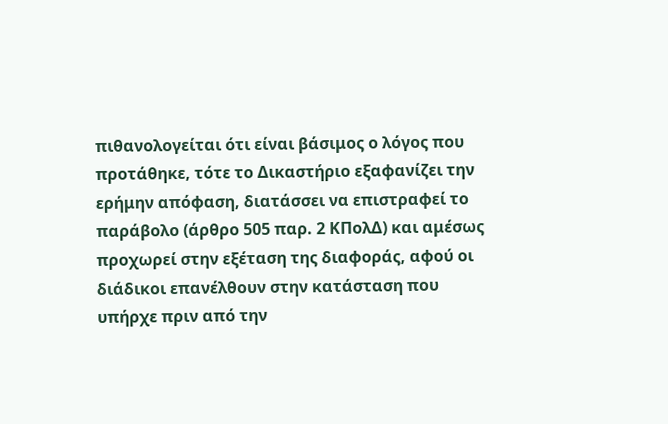πιθανολογείται ότι είναι βάσιμος ο λόγος που προτάθηκε, τότε το Δικαστήριο εξαφανίζει την ερήμην απόφαση, διατάσσει να επιστραφεί το παράβολο (άρθρο 505 παρ. 2 ΚΠολΔ) και αμέσως προχωρεί στην εξέταση της διαφοράς, αφού οι διάδικοι επανέλθουν στην κατάσταση που υπήρχε πριν από την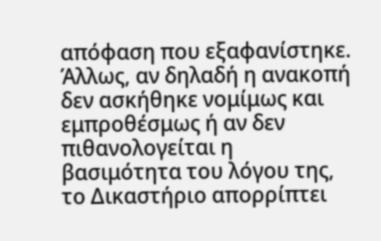απόφαση που εξαφανίστηκε. Άλλως, αν δηλαδή η ανακοπή δεν ασκήθηκε νομίμως και εμπροθέσμως ή αν δεν πιθανολογείται η βασιμότητα του λόγου της, το Δικαστήριο απορρίπτει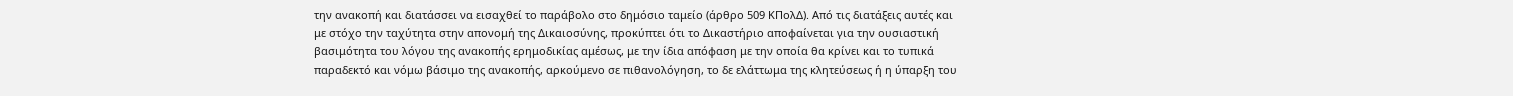την ανακοπή και διατάσσει να εισαχθεί το παράβολο στο δημόσιο ταμείο (άρθρο 509 ΚΠολΔ). Από τις διατάξεις αυτές και με στόχο την ταχύτητα στην απονομή της Δικαιοσύνης, προκύπτει ότι το Δικαστήριο αποφαίνεται για την ουσιαστική βασιμότητα του λόγου της ανακοπής ερημοδικίας αμέσως, με την ίδια απόφαση με την οποία θα κρίνει και το τυπικά παραδεκτό και νόμω βάσιμο της ανακοπής, αρκούμενο σε πιθανολόγηση, το δε ελάττωμα της κλητεύσεως ή η ύπαρξη του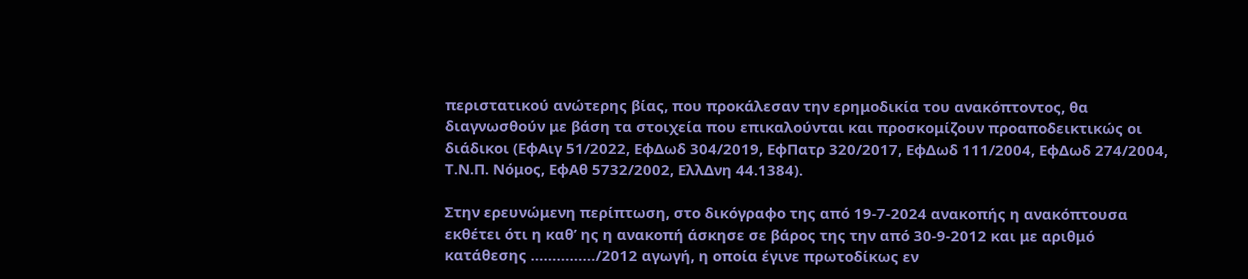περιστατικού ανώτερης βίας, που προκάλεσαν την ερημοδικία του ανακόπτοντος, θα διαγνωσθούν με βάση τα στοιχεία που επικαλούνται και προσκομίζουν προαποδεικτικώς οι διάδικοι (ΕφΑιγ 51/2022, ΕφΔωδ 304/2019, ΕφΠατρ 320/2017, ΕφΔωδ 111/2004, ΕφΔωδ 274/2004, Τ.Ν.Π. Νόμος, ΕφΑθ 5732/2002, ΕλλΔνη 44.1384).

Στην ερευνώμενη περίπτωση, στο δικόγραφο της από 19-7-2024 ανακοπής η ανακόπτουσα εκθέτει ότι η καθ’ ης η ανακοπή άσκησε σε βάρος της την από 30-9-2012 και με αριθμό κατάθεσης ……………/2012 αγωγή, η οποία έγινε πρωτοδίκως εν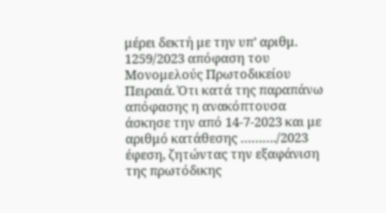μέρει δεκτή με την υπ’ αριθμ. 1259/2023 απόφαση του Μονομελούς Πρωτοδικείου Πειραιά. Ότι κατά της παραπάνω απόφασης η ανακόπτουσα άσκησε την από 14-7-2023 και με αριθμό κατάθεσης ………./2023 έφεση, ζητώντας την εξαφάνιση της πρωτόδικης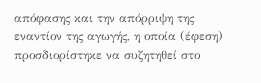απόφασης και την απόρριψη της εναντίον της αγωγής, η οποία (έφεση) προσδιορίστηκε να συζητηθεί στο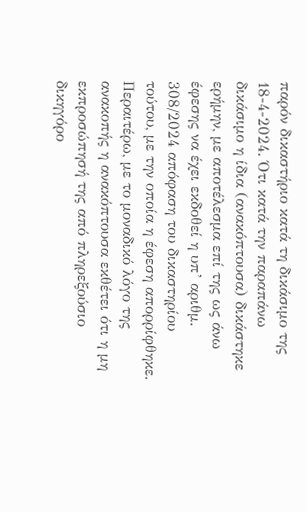παρόν δικαστήριο κατά τη δικάσιμο της 18-4-2024. Ότι κατά την παραπάνω δικάσιμο η ίδια (ανακόπτουσα) δικάστηκε ερήμην, με αποτέλεσμα επί της ως άνω έφεσης να έχει εκδοθεί η υπ’ αριθμ. 308/2024 απόφαση του δικαστηρίου τούτου, με την οποία η έφεση απορρίφθηκε. Περαιτέρω, με το μοναδικό λόγο της ανακοπής η ανακόπτουσα εκθέτει ότι η μη εκπροσώπησή της από πληρεξούσιο δικηγόρο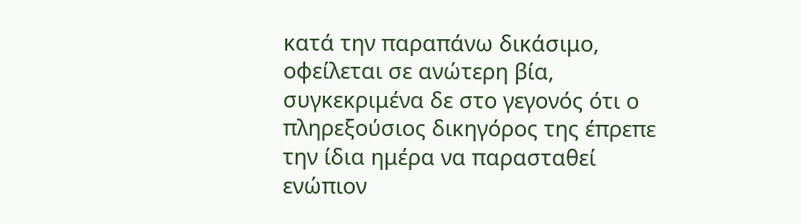κατά την παραπάνω δικάσιμο, οφείλεται σε ανώτερη βία, συγκεκριμένα δε στο γεγονός ότι ο πληρεξούσιος δικηγόρος της έπρεπε την ίδια ημέρα να παρασταθεί ενώπιον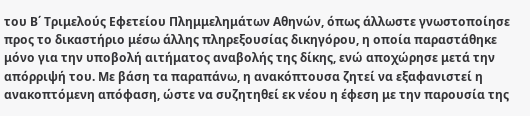του Β΄ Τριμελούς Εφετείου Πλημμελημάτων Αθηνών, όπως άλλωστε γνωστοποίησε προς το δικαστήριο μέσω άλλης πληρεξουσίας δικηγόρου, η οποία παραστάθηκε μόνο για την υποβολή αιτήματος αναβολής της δίκης, ενώ αποχώρησε μετά την απόρριψή του. Με βάση τα παραπάνω, η ανακόπτουσα ζητεί να εξαφανιστεί η ανακοπτόμενη απόφαση, ώστε να συζητηθεί εκ νέου η έφεση με την παρουσία της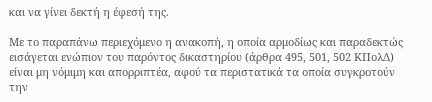και να γίνει δεκτή η έφεσή της.

Με το παραπάνω περιεχόμενο η ανακοπή, η οποία αρμοδίως και παραδεκτώς εισάγεται ενώπιον του παρόντος δικαστηρίου (άρθρα 495, 501, 502 ΚΠολΔ) είναι μη νόμιμη και απορριπτέα, αφού τα περιστατικά τα οποία συγκροτούν την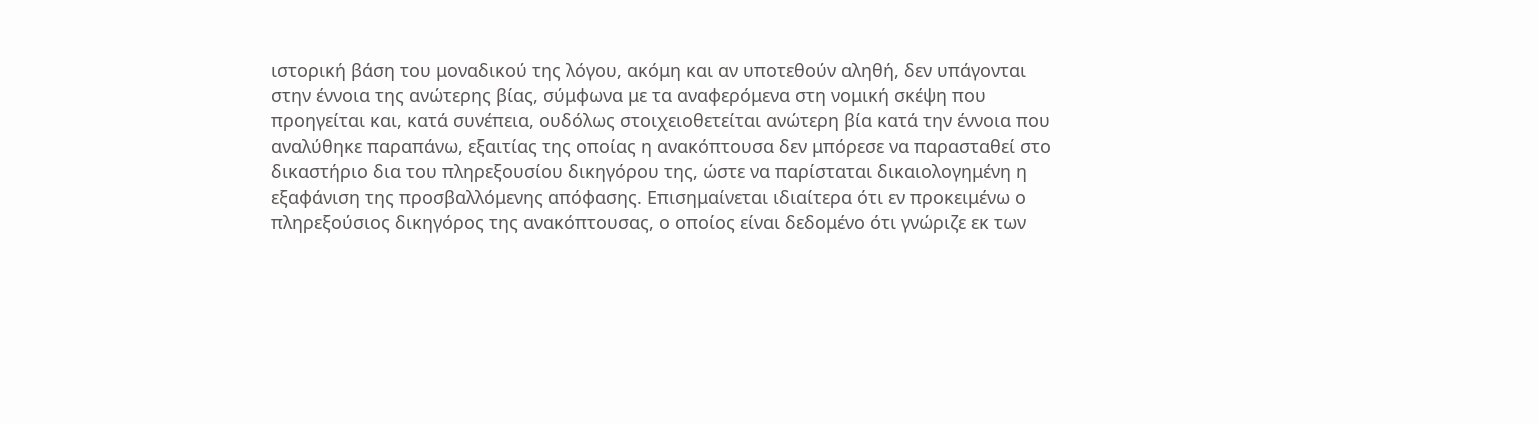ιστορική βάση του μοναδικού της λόγου, ακόμη και αν υποτεθούν αληθή, δεν υπάγονται στην έννοια της ανώτερης βίας, σύμφωνα με τα αναφερόμενα στη νομική σκέψη που προηγείται και, κατά συνέπεια, ουδόλως στοιχειοθετείται ανώτερη βία κατά την έννοια που αναλύθηκε παραπάνω, εξαιτίας της οποίας η ανακόπτουσα δεν μπόρεσε να παρασταθεί στο δικαστήριο δια του πληρεξουσίου δικηγόρου της, ώστε να παρίσταται δικαιολογημένη η εξαφάνιση της προσβαλλόμενης απόφασης. Επισημαίνεται ιδιαίτερα ότι εν προκειμένω ο πληρεξούσιος δικηγόρος της ανακόπτουσας, ο οποίος είναι δεδομένο ότι γνώριζε εκ των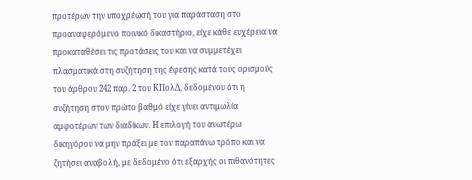προτέρων την υποχρέωσή του για παράσταση στο προαναφερόμενο ποινικό δικαστήριο, είχε κάθε ευχέρεια να προκαταθέσει τις προτάσεις του και να συμμετέχει πλασματικά στη συζήτηση της έφεσης κατά τους ορισμούς του άρθρου 242 παρ. 2 του ΚΠολΔ, δεδομένου ότι η συζήτηση στον πρώτο βαθμό είχε γίνει αντιμωλία αμφοτέρων των διαδίκων. Η επιλογή του ανωτέρω δικηγόρου να μην πράξει με τον παραπάνω τρόπο και να ζητήσει αναβολή, με δεδομένο ότι εξαρχής οι πιθανότητες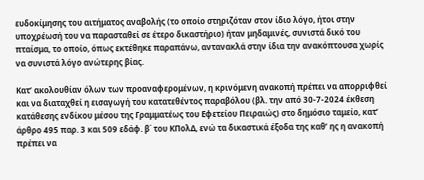ευδοκίμησης του αιτήματος αναβολής (το οποίο στηριζόταν στον ίδιο λόγο, ήτοι στην υποχρέωσή του να παρασταθεί σε έτερο δικαστήριο) ήταν μηδαμινές, συνιστά δικό του πταίσμα, το οποίο, όπως εκτέθηκε παραπάνω, αντανακλά στην ίδια την ανακόπτουσα χωρίς να συνιστά λόγο ανώτερης βίας.

Κατ’ ακολουθίαν όλων των προαναφερομένων, η κρινόμενη ανακοπή πρέπει να απορριφθεί και να διαταχθεί η εισαγωγή του κατατεθέντος παραβόλου (βλ. την από 30-7-2024 έκθεση κατάθεσης ενδίκου μέσου της Γραμματέως του Εφετείου Πειραιώς) στο δημόσιο ταμείο, κατ’ άρθρο 495 παρ. 3 και 509 εδάφ. β΄ του ΚΠολΔ, ενώ τα δικαστικά έξοδα της καθ’ ης η ανακοπή πρέπει να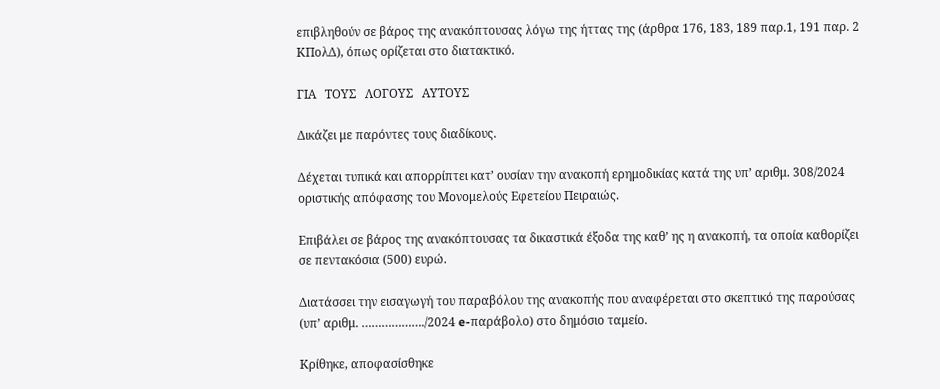επιβληθούν σε βάρος της ανακόπτουσας λόγω της ήττας της (άρθρα 176, 183, 189 παρ.1, 191 παρ. 2 ΚΠολΔ), όπως ορίζεται στο διατακτικό.

ΓΙΑ   ΤΟΥΣ   ΛΟΓΟΥΣ   ΑΥΤΟΥΣ

Δικάζει με παρόντες τους διαδίκους.

Δέχεται τυπικά και απορρίπτει κατ’ ουσίαν την ανακοπή ερημοδικίας κατά της υπ’ αριθμ. 308/2024 οριστικής απόφασης του Μονομελούς Εφετείου Πειραιώς.

Επιβάλει σε βάρος της ανακόπτουσας τα δικαστικά έξοδα της καθ’ ης η ανακοπή, τα οποία καθορίζει σε πεντακόσια (500) ευρώ.

Διατάσσει την εισαγωγή του παραβόλου της ανακοπής που αναφέρεται στο σκεπτικό της παρούσας (υπ’ αριθμ. ………………./2024 e-παράβολο) στο δημόσιο ταμείο.

Κρίθηκε, αποφασίσθηκε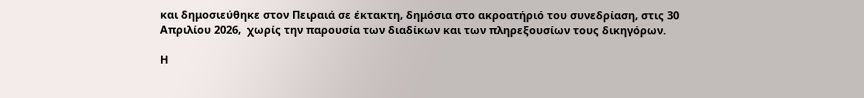και δημοσιεύθηκε στον Πειραιά σε έκτακτη, δημόσια στο ακροατήριό του συνεδρίαση, στις 30 Απριλίου 2026,  χωρίς την παρουσία των διαδίκων και των πληρεξουσίων τους δικηγόρων.

Η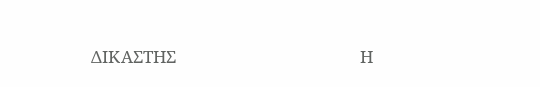ΔΙΚΑΣΤΗΣ                                              Η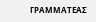ΓΡΑΜΜΑΤΕΑΣ